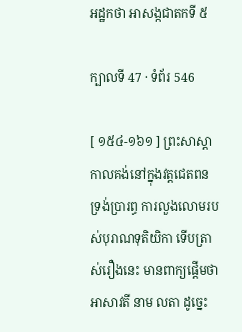អដ្ឋកថា អាសង្កជាតកទី ៥

ក្បាលទី 47 · ទំព័រ 546

[ ១៥៤-១៦១ ] ព្រះសាស្តា កាលគង់នៅក្នុងវត្តជេតពន ទ្រង់ប្រារព្ធ ការលួងលោមរបស់បុរាណទុតិយិកា ទើបត្រាស់រឿងនេះ មានពាក្យផ្តើមថា អាសាវតី នាម លតា ដូច្នេះ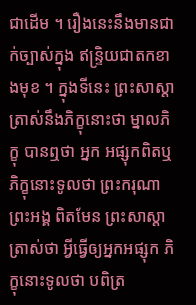ជាដើម ។ រឿងនេះនឹងមានជាក់ច្បាស់ក្នុង ឥន្ទ្រិយជាតកខាងមុខ ។ ក្នុងទីនេះ ព្រះសាស្តាត្រាស់នឹងភិក្ខុនោះថា ម្នាលភិក្ខុ បានឮថា អ្នក អផ្សុកពិតឬ ភិក្ខុនោះទូលថា ព្រះករុណាព្រះអង្គ ពិតមែន ព្រះសាស្តា ត្រាស់ថា អ្វីធ្វើឲ្យអ្នកអផ្សុក ភិក្ខុនោះទូលថា បពិត្រ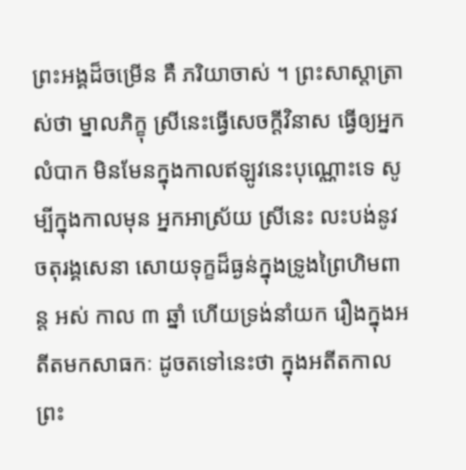ព្រះអង្គដ៏ចម្រើន គឺ ភរិយាចាស់ ។ ព្រះសាស្តាត្រាស់ថា ម្នាលភិក្ខុ ស្រីនេះធ្វើសេចក្តីវិនាស ធ្វើឲ្យអ្នកលំបាក មិនមែនក្នុងកាលឥឡូវនេះបុណ្ណោះទេ សូម្បីក្នុងកាលមុន អ្នកអាស្រ័យ ស្រីនេះ លះបង់នូវចតុរង្គសេនា សោយទុក្ខដ៏ធ្ងន់ក្នុងទ្រូងព្រៃហិមពាន្ត អស់ កាល ៣ ឆ្នាំ ហើយទ្រង់នាំយក រឿងក្នុងអតីតមកសាធកៈ ដូចតទៅនេះថា ក្នុងអតីតកាល ព្រះ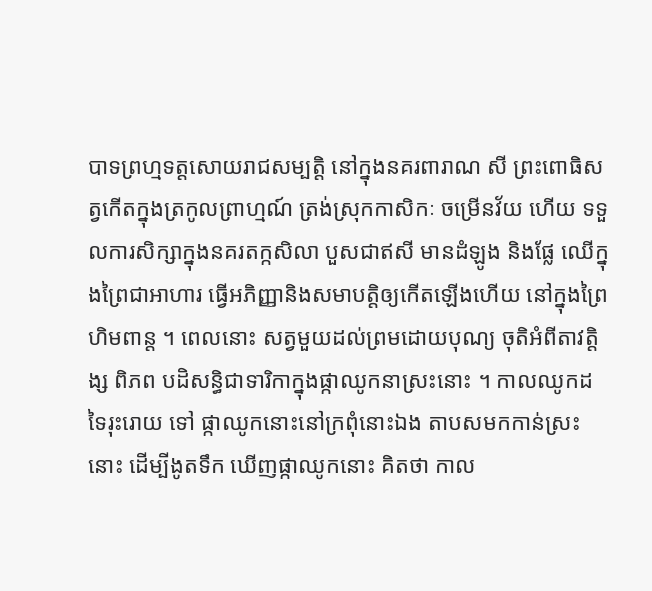បាទព្រហ្មទត្តសោយរាជសម្បត្តិ នៅក្នុងនគរពារាណ សី ព្រះពោធិសត្វកើតក្នុងត្រកូលព្រាហ្មណ៍ ត្រង់ស្រុកកាសិកៈ ចម្រើនវ័យ ហើយ ទទួលការសិក្សាក្នុងនគរតក្កសិលា បួសជាឥសី មានដំឡូង និងផ្លែ ឈើក្នុងព្រៃជាអាហារ ធ្វើអភិញ្ញានិងសមាបត្តិឲ្យកើតឡើងហើយ នៅក្នុងព្រៃ ហិមពាន្ត ។ ពេលនោះ សត្វមួយដល់ព្រមដោយបុណ្យ ចុតិអំពីតាវត្តិង្ស ពិភព បដិសន្ធិជាទារិកាក្នុងផ្កាឈូកនាស្រះនោះ ។ កាលឈូកដទៃរុះរោយ ទៅ ផ្កាឈូកនោះនៅក្រពុំនោះឯង តាបសមកកាន់ស្រះនោះ ដើម្បីងូតទឹក ឃើញផ្កាឈូកនោះ គិតថា កាល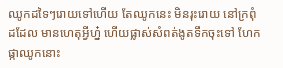ឈូកដទៃៗរោយទៅហើយ តែឈូកនេះ មិនរុះរោយ នៅក្រពុំដដែល មានហេតុអ្វីហ្ន៎ ហើយផ្លាស់សំពត់ងូតទឹកចុះទៅ ហែកផ្កាឈូកនោះ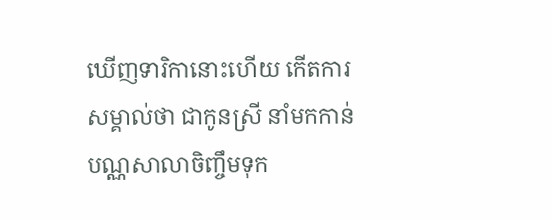ឃើញទារិកានោះហើយ កើតការសម្គាល់ថា ជាកូនស្រី នាំមកកាន់បណ្ណសាលាចិញ្ចឹមទុក